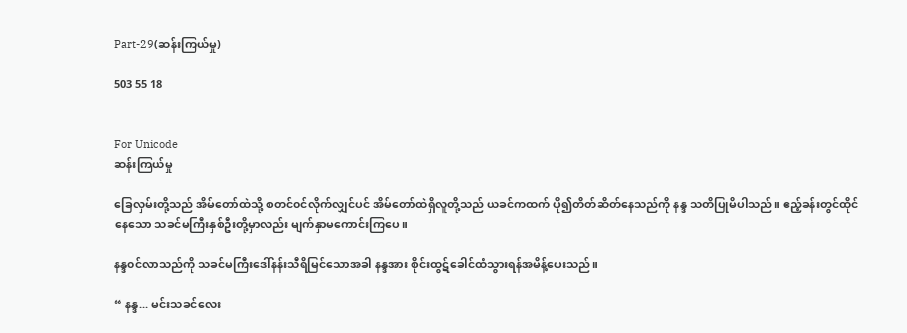Part-29(ဆန်းကြယ်မှု)

503 55 18


For Unicode
ဆန်းကြယ်မှု

ခြေလှမ်းတို့သည် အိမ်တော်ထဲသို့ စတင်၀င်လိုက်လျှင်ပင် အိမ်တော်ထဲရှိလူတို့သည် ယခင်ကထက် ပို၍တိတ်ဆိတ်နေသည်ကို နန္ဒ သတိပြုမိပါသည်။ ဧည့်ခန်းတွင်ထိုင်နေသော သခင်မကြီးနှစ်ဦးတို့မှာလည်း မျက်နှာမကောင်းကြပေ။

နန္ဒ၀င်လာသည်ကို သခင်မကြီးဒေါ်နန်းသီရိမြင်သောအခါ နန္ဒအား စိုင်းထွဋ်ခေါင်ထံသွားရန်အမိန့်ပေးသည်။

“ နန္ဒ... မင်းသခင်လေး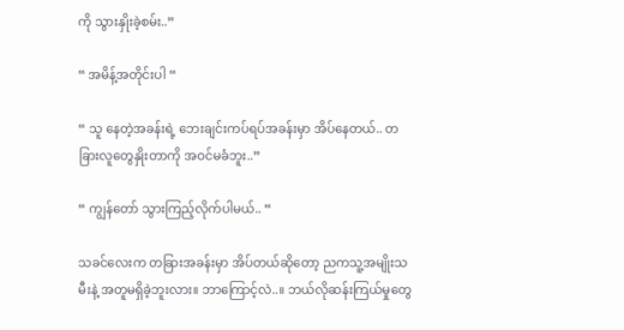ကို သွားနှိုးခဲ့စမ်း..”

“ အမိန့်အတိုင်းပါ “

“ သူ နေတဲ့အခန်းရဲ့ ဘေးချင်းကပ်ရပ်အခန်းမှာ အိပ်နေတယ်.. တခြားလူတွေနှိုးတာကို အဝင်မခံဘူး..”

“ ကျွန်တော် သွားကြည့်လိုက်ပါမယ်.. “

သခင်လေးက တခြားအခန်းမှာ အိပ်တယ်ဆိုတော့ ညကသူ့အမျိုးသမီးနဲ့ အတူမရှိခဲ့ဘူးလား။ ဘာကြောင့်လဲ..။ ဘယ်လိုဆန်းကြယ်မှုတွေ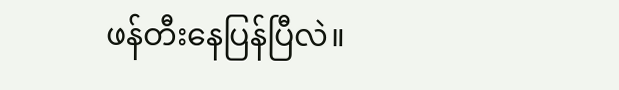ဖန်တီးနေပြန်ပြီလဲ။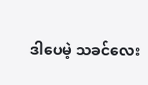ဒါပေမဲ့ သခင်လေး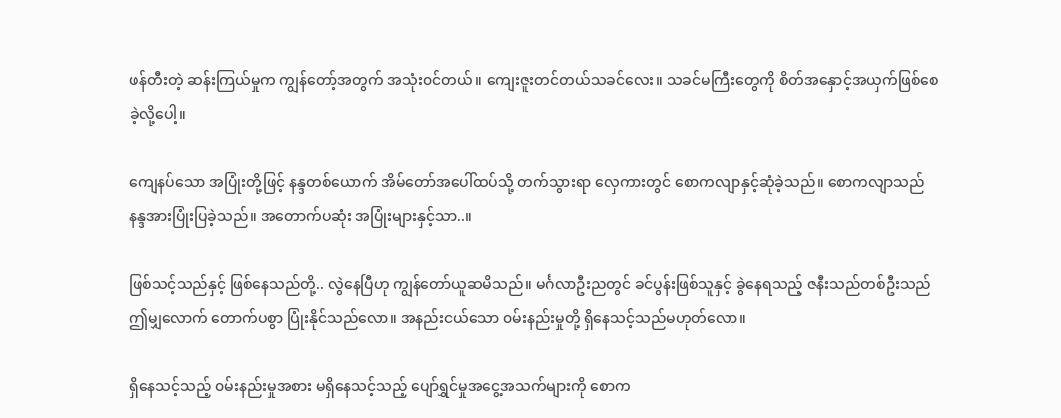ဖန်တီးတဲ့ ဆန်းကြယ်မှုက ကျွန်တော့်အတွက် အသုံး၀င်တယ်။ ကျေးဇူးတင်တယ်သခင်လေး။ သခင်မကြီးတွေကို စိတ်အနှောင့်အယှက်‌ဖြစ်စေခဲ့လို့ပေါ့။

ကျေနပ်သော အပြုံးတို့ဖြင့် နန္ဒတစ်ယောက် အိမ်တော်အပေါ်ထပ်သို့ တက်သွားရာ လှေကားတွင် စောကလျာနှင့်ဆုံခဲ့သည်။ စောကလျာသည် နန္ဒအားပြုံးပြခဲ့သည်။ အတောက်ပဆုံး အပြုံးများနှင့်သာ..။

ဖြစ်သင့်သည်နှင့် ဖြစ်နေသည်တို့.. လွဲနေပြီဟု ကျွန်တော်ယူဆမိသည်။ မင်္ဂလာဦးညတွင် ခင်ပွန်းဖြစ်သူနှင့် ခွဲနေရသည့် ဇနီးသည်တစ်ဦးသည် ဤမျှလောက် တောက်ပစွာ ပြုံးနိုင်သည်လော။ အနည်းငယ်သော ၀မ်းနည်းမှုတို့ ရှိနေသင့်သည်မဟုတ်လော။

ရှိနေသင့်သည့် ၀မ်းနည်းမှုအစား မရှိနေသင့်သည့် ပျော်ရွှင်မှုအငွေ့အသက်များကို စောက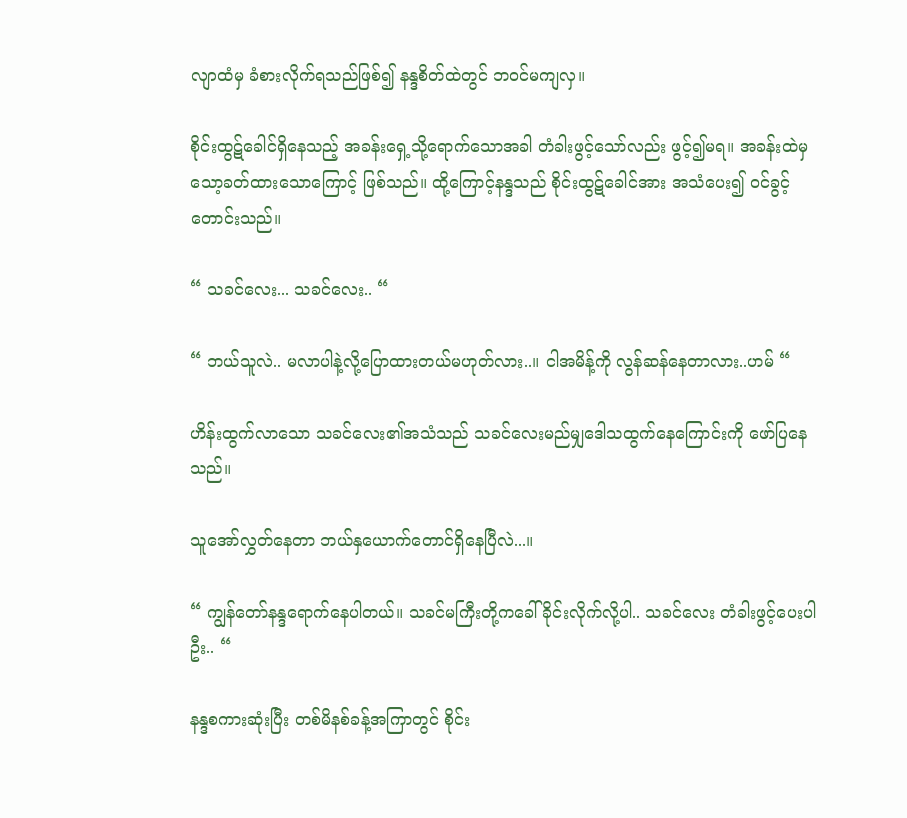လျာထံမှ ခံစားလိုက်ရသည်ဖြစ်၍ နန္ဒစိတ်ထဲတွင် ဘ၀င်မကျလှ။

စိုင်းထွဋ်ခေါင်ရှိနေသည့် အခန်းရှေ့သို့ရောက်သော‌အခါ တံခါးဖွင့်သော်လည်း ဖွင့်၍မရ။ အခန်းထဲမှ သော့ခတ်ထားသောကြောင့် ဖြစ်သည်။ ထို့ကြောင့်နန္ဒသည် စိုင်းထွဋ်ခေါင်အား အသံပေး၍ ၀င်ခွင့်တောင်းသည်။

“ သခင်လေး... သခင်လေး.. “

“ ဘယ်သူလဲ.. မလာပါနဲ့လို့ပြောထားတယ်မဟုတ်လား..။ ငါအမိန့်ကို လွန်ဆန်နေတာလား..ဟမ် “

ဟိန်းထွက်လာသော သခင်လေး၏အသံသည် သခင်လေးမည်မျှဒေါသထွက်နေကြောင်းကို ဖော်ပြနေသည်။

သူအော်လွှတ်နေတာ ဘယ်နှယောက်တောင်ရှိနေပြီလဲ...။

“ ကျွန်တော်နန္ဒရောက်နေပါတယ်။ သခင်မကြီးတို့ကခေါ်ခိုင်းလိုက်လို့ပါ.. သခင်လေး တံခါးဖွင့်ပေးပါဦး.. “

နန္ဒစကားဆုံးပြီး တစ်မိနစ်ခန့်အကြာတွင် စိုင်း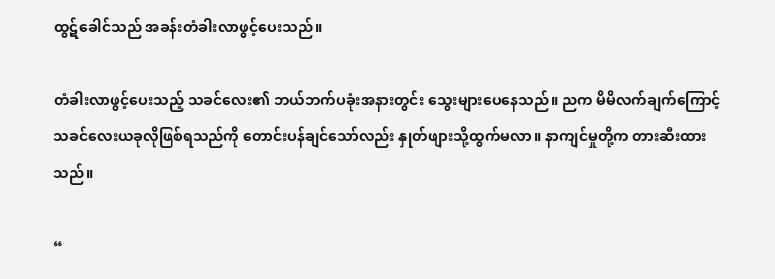ထွဋ်ခေါင်သည် အခန်းတံခါးလာဖွင့်ပေးသည်။

တံခါးလာဖွင့်ပေးသည့် သခင်လေး၏ ဘယ်ဘက်ပခုံးအနားတွင်း‌ သွေးများပေနေသည်။ ညက မိမိလက်ချက်ကြောင့် သခင်လေးယခုလိုဖြစ်ရသည်ကို တောင်းပန်ချင်သော်လည်း နှုတ်ဖျားသို့ထွက်မလာ။ နာကျင်မှုတို့က တားဆီးထားသည်။

“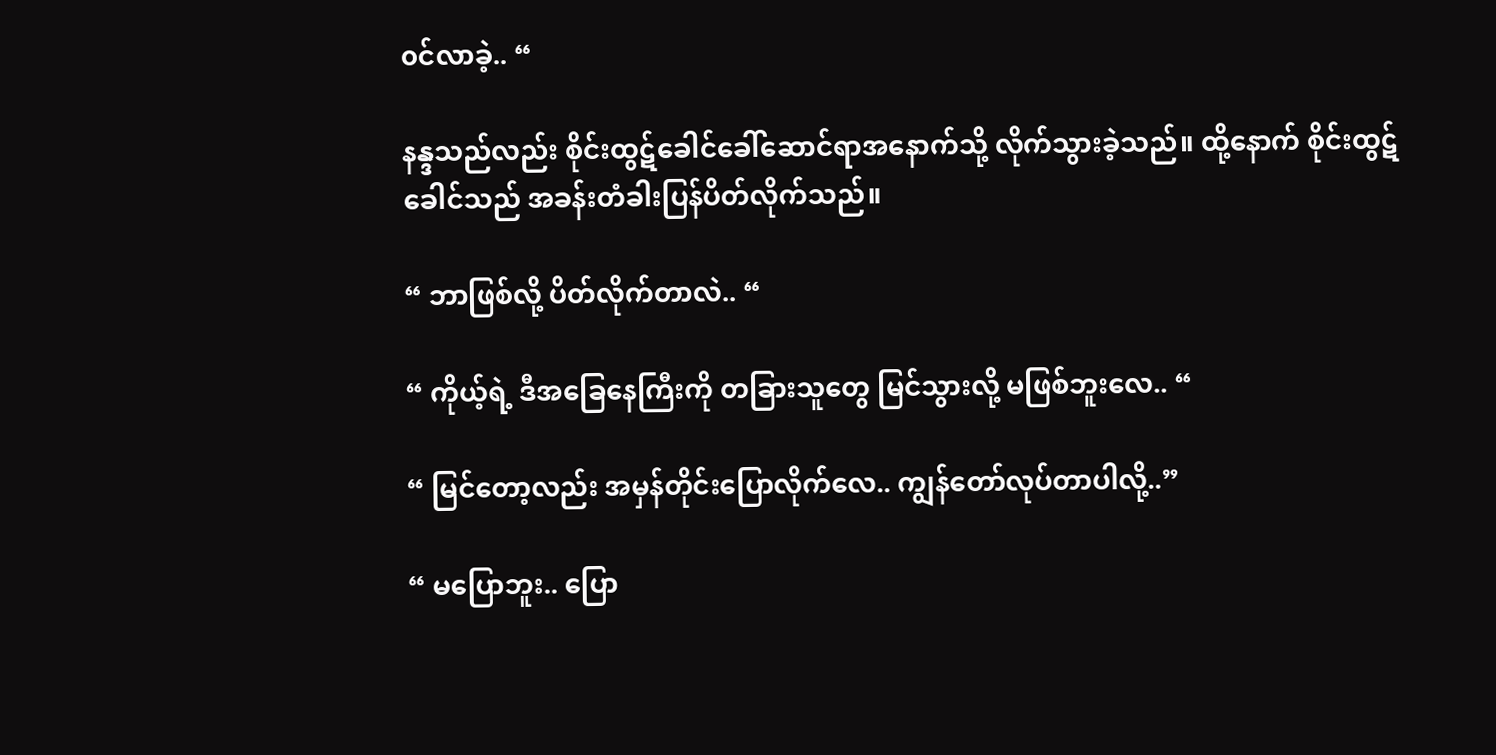၀င်လာခဲ့.. “

နန္ဒသည်လည်း စိုင်းထွဋ်ခေါင်ခေါ်ဆောင်ရာအနောက်သို့ လိုက်သွားခဲ့သည်။ ထို့နောက် စိုင်းထွဋ်ခေါင်သည် အခန်းတံခါးပြန်ပိတ်လိုက်သည်။

“ ဘာဖြစ်လို့ ပိတ်လိုက်တာလဲ.. “

“ ကိုယ့်ရဲ့ ဒီအခြေနေကြီးကို တခြားသူတွေ မြင်သွားလို့ မဖြစ်ဘူးလေ.. “

“ မြင်တော့လည်း အမှန်တိုင်းပြောလိုက်လေ.. ကျွန်တော်လုပ်တာပါလို့..”

“ မပြောဘူး.. ပြော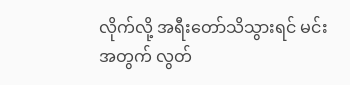လိုက်လို့ အရီးတော်သိသွားရင် မင်းအတွက် လွတ်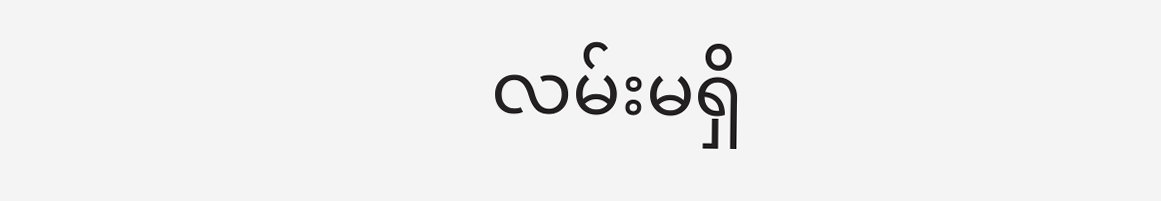လမ်းမရှိ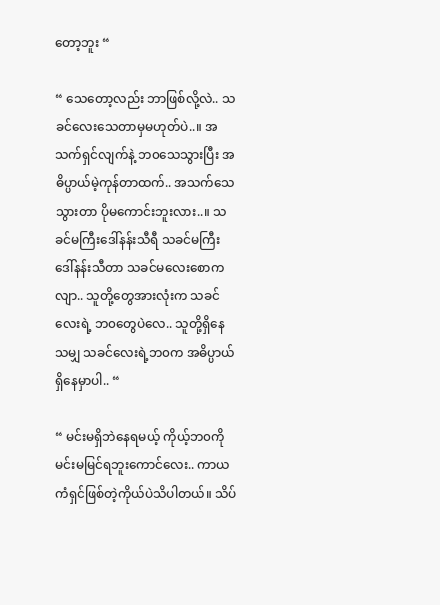တော့ဘူး “

“ သေတော့လည်း ဘာဖြစ်လို့လဲ.. သခင်လေးသေတာမှမဟုတ်ပဲ..။‌ အသက်ရှင်လျက်နဲ့ ဘ၀သေသွားပြီး အဓိပ္ပာယ်မဲ့ကုန်တာထက်.. အသက်သေသွားတာ ပိုမကောင်းဘူးလား..။ သခင်မကြီးဒေါ်နန်းသီရီ သခင်မကြီးဒေါ်နန်းသီတာ သခင်မလေးစောကလျာ.. သူတို့တွေအားလုံးက သခင်လေးရဲ့ ဘ၀တွေပဲလေ.. သူတို့ရှိနေသမျှ သခင်လေးရဲ့ဘ၀က အဓိပ္ပာယ်ရှိနေမှာပါ.. “

“ မင်းမရှိဘဲနေရမယ့် ကိုယ့်ဘ၀ကို မင်းမမြင်ရဘူးကောင်လေး.. ကာယကံရှင်ဖြစ်တဲ့ကိုယ်ပဲသိပါတယ်။ သိပ်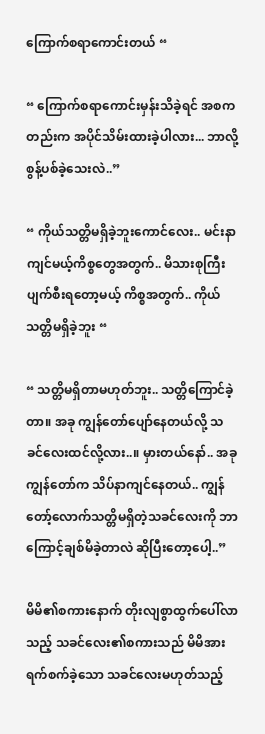ကြောက်စရာကောင်းတယ် “

“ ကြောက်စရာကောင်းမှန်းသိခဲ့ရင် အစကတည်းက အပိုင်သိမ်းထားခဲ့ပါလား... ဘာလို့စွန့်ပစ်ခဲ့သေးလဲ..”

“ ကိုယ်သတ္တိမရှိခဲ့ဘူးကောင်လေး.. မင်းနာကျင်မယ့်ကိစ္စတွေအတွက်.. မိသားစုကြီး ပျက်စီးရတော့မယ့် ကိစ္စအတွက်.. ကိုယ်သတ္တိမရှိခဲ့ဘူး “

“ သတ္တိမရှိတာမဟုတ်ဘူး.. သတ္တိကြောင်ခဲ့တာ။ အခု ကျွန်တော်ပျော်နေတယ်လို့ သခင်လေးထင်လို့လား..။ မှားတယ်နော်.. အခုကျွန်တော်က သိပ်နာကျင်နေတယ်.. ကျွန်တော့်လောက်သတ္တိမရှိတဲ့သခင်လေးကို ဘာကြောင့်ချစ်မိခဲ့တာလဲ ဆိုပြီးတော့ပေါ့..”

မိမိ၏စကားနောက် တိုးလျစွာထွက်‌ပေါ်လာသည့် သခင်လေး၏စကားသည် မိမိအား ရက်စက်ခဲ့သော သခင်လေးမဟုတ်သည့်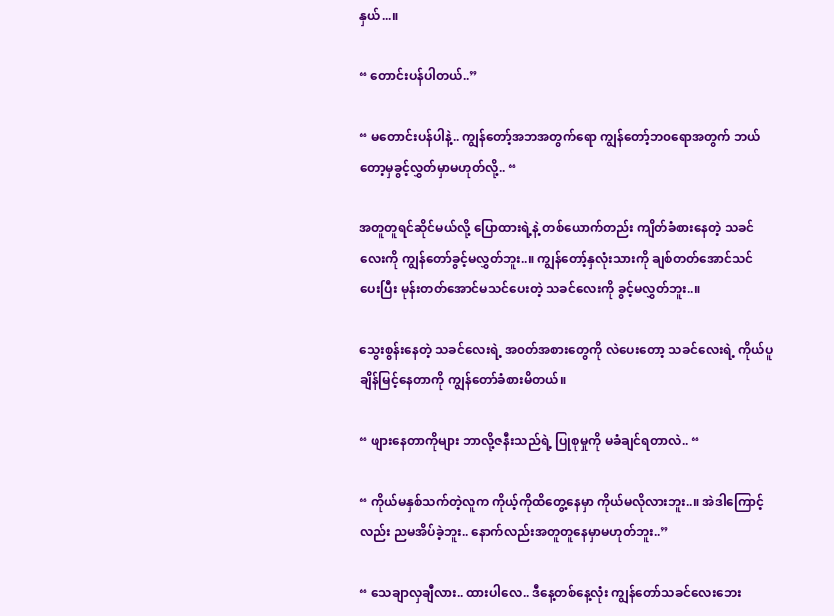နှယ်...။

“ တောင်းပန်ပါတယ်..”

“ မတောင်းပန်ပါနဲ့.. ကျွန်တော့်အဘအတွက်ရော ကျွန်တော့်ဘ၀ရောအတွက် ဘယ်တော့မှခွင့်လွှတ်မှာမဟုတ်လို့.. “

အတူတူရင်ဆိုင်မယ်လို့ ပြောထားရဲ့နဲ့ တစ်ယောက်တည်း ကျိတ်ခံစားနေတဲ့ သခင်လေးကို ကျွန်တော်ခွင့်မလွှတ်ဘူး..။ ကျွန်တော့်နှလုံးသားကို ချစ်တတ်အောင်သင်ပေးပြီး မုန်းတတ်အောင်မသင်ပေးတဲ့ သခင်လေးကို ခွင့်မလွှတ်ဘူး..။

သွေးစွန်းနေတဲ့ သခင်လေးရဲ့ အ၀တ်အစားတွေကို လဲပေးတော့ သခင်လေးရဲ့ ကိုယ်ပူချိန်မြင့်နေတာကို ကျွန်တော်ခံစားမိတယ်။

“ ဖျားနေတာကိုများ ဘာလို့ဇနီးသည်ရဲ့ ပြုစုမှုကို မခံချင်ရတာလဲ.. “

“ ကိုယ်မနှစ်သက်တဲ့လူက ကိုယ့်ကိုထိတွေ့နေမှာ ကိုယ်မလိုလားဘူး..။ အဲဒါကြောင့်လည်း ညမအိပ်ခဲ့ဘူး.. နောက်လည်းအတူတူနေမှာမဟုတ်ဘူး..”

“ သေချာလှချီလား.. ထားပါလေ.. ဒီနေ့တစ်နေ့လုံး ကျွန်တော်သခင်လေးဘေး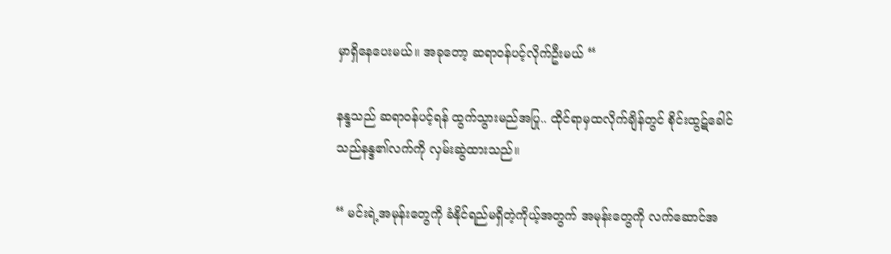မှာရှိနေပေးမယ်။ အခုတော့ ဆရာ၀န်ပင့်‌လိုက်ဦးမယ် “

နန္ဒသည် ဆရာ၀န်ပင့်ရန် ထွက်သွားမည်အပြု.. ထိုင်ရာမှထလိုက်ချိန်တွင် စိုင်းထွဋ်ခေါင်သည်နန္ဒ၏လက်ကို လှမ်းဆွဲထားသည်။

“ မင်းရဲ့အမုန်းတွေကို ခံနိုင်ရည်မရှိတဲ့ကိုယ့်အတွက် အမုန်းတွေကို လက်ဆောင်အ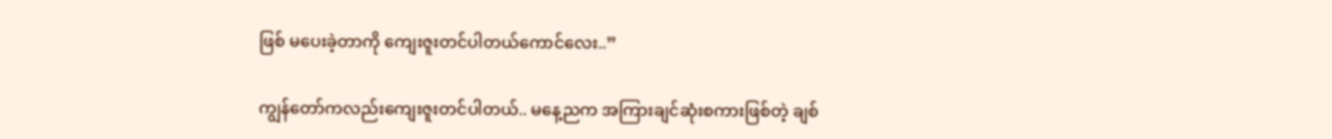ဖြစ် မပေးခဲ့တာကို ကျေးဇူးတင်ပါတယ်ကောင်လေး..”

ကျွန်တော်ကလည်းကျေးဇူးတင်ပါတယ်.. မနေ့ညက အကြားချင်ဆုံးစကားဖြစ်တဲ့ ချစ်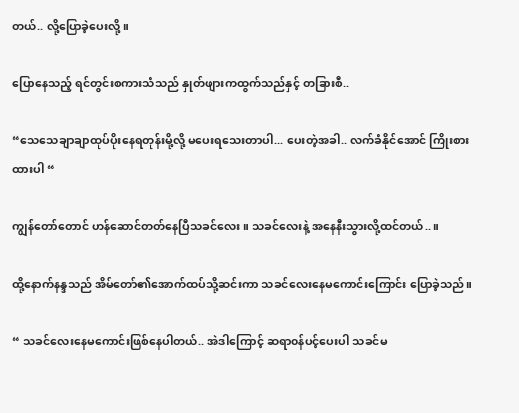တယ်.. လို့ပြောခဲ့ပေးလို့။

ပြောနေသည့် ရင်တွင်းစကားသံသည် နှုတ်ဖျားကထွက်သည်နှင့် တခြားစီ..

“သေသေချာချာထုပ်ပိုးနေရတုန်းမို့လို့ မပေးရသေးတာပါ... ပေးတဲ့အခါ.. လက်ခံနိုင်အောင် ကြိုးစားထားပါ “

ကျွန်တော်တောင် ဟန်ဆောင်တတ်နေပြီသခင်လေး။ သခင်လေးနဲ့ အနေနီးသွားလို့ထင်တယ်..။

ထို့နောက်နန္ဒသည် အိမ်တော်‌၏အောက်ထပ်သို့ဆင်းကာ သခင်လေးနေမကောင်းကြောင်း ပြောခဲ့သည်။

“ သခင်လေးနေမကောင်းဖြစ်နေပါတယ်.. အဲဒါကြောင့် ဆရာ၀န်ပင့်ပေးပါ သခင်မ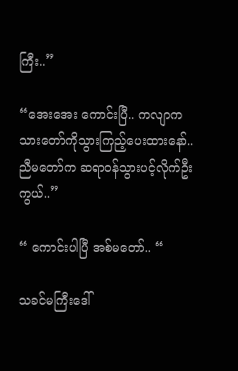ကြီး..”

“အေး‌အေး ကောင်းပြီ.. ကလျာက သားတော်ကိုသွားကြည့်ပေးထားနော်.. ညီမတော်က ဆရာ၀န်သွားပင့်လိုက်ဦးကွယ်..”

“ ကောင်းပါပြီ အစ်မတော်.. “

သခင်မကြီးဒေါ်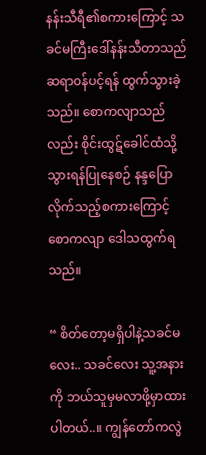နန်းသီရီ၏စကားကြောင့် သခင်မကြီးဒေါ်နန်းသီတာသည် ဆရာ၀န်ပင့်ရန် ထွက်သွားခဲ့သည်။ စောကလျာသည်လည်း စိုင်းထွဋ်ခေါင်ထံသို့သွားရန်ပြုနေစဉ် နန္ဒပြောလိုက်သည့်စကားကြောင့် စောကလျာ ဒေါသထွက်ရသည်။

“ စိတ်တော့မရှိပါနဲ့သခင်မလေး.. သခင်လေး သူ့အနားကို ဘယ်သူမှမလာဖို့မှာထားပါတယ်..။ ကျွန်တော်ကလွဲ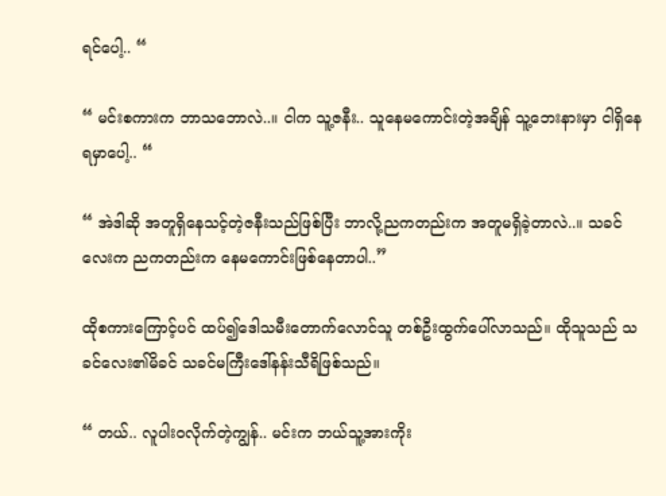ရင်ပေါ့.. “

“ မင်းစကားက ဘာသဘောလဲ..။ ငါက သူ့ဇနီး.. သူနေမကောင်းတဲ့အချိန် သူ့ဘေးနားမှာ ငါရှိနေရမှာပေါ့.. “

“ အဲဒါဆို အတူရှိနေသင့်တဲ့ဇနီးသည်ဖြစ်ပြီး ဘာလို့ညကတည်းက အတူမရှိခဲ့တာလဲ..။ သခင်လေးက ညကတည်းက နေမကောင်းဖြစ်နေတာပါ..”

ထိုစကားကြောင့်ပင် ထပ်၍ဒေါသမီးတောက်လောင်သူ တစ်ဦးထွက်ပေါ်လာသည်။ ထိုသူသည် သခင်လေး၏မိခင် သခင်မကြီးဒေါ်နန်းသီရိဖြစ်သည်။

“ တယ်.. လူပါး၀လိုက်တဲ့ကျွန်.. မင်းက ဘယ်သူ့အားကိုး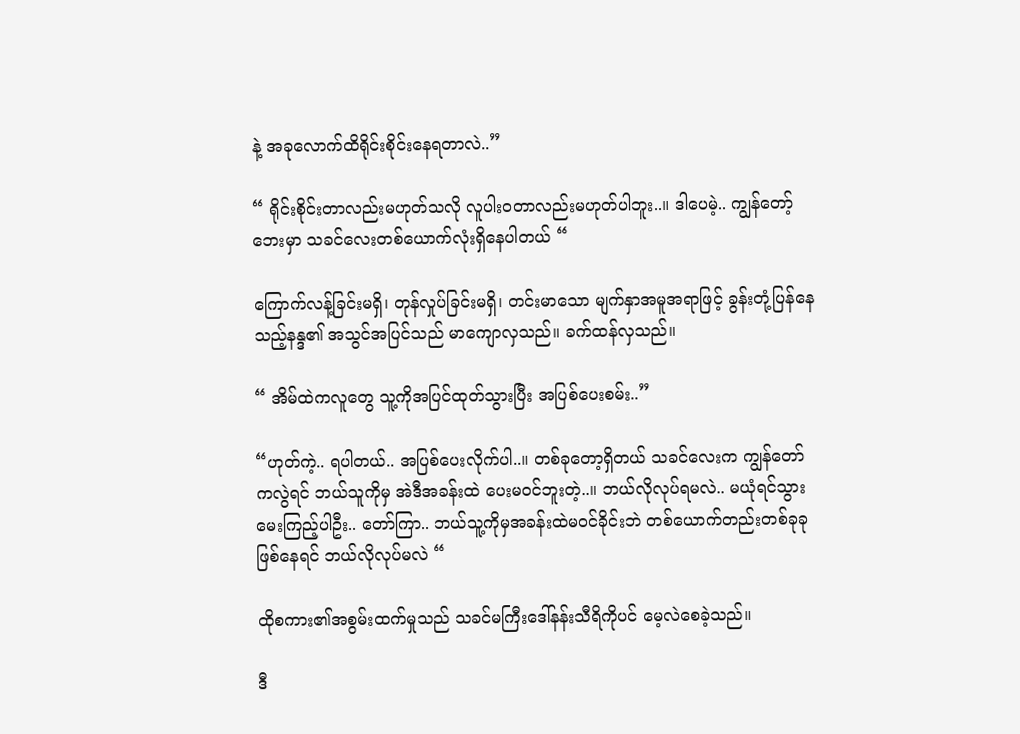နဲ့ အခုလောက်ထိရိုင်းစိုင်းနေရတာလဲ..”

“ ရိုင်းစိုင်းတာလည်းမဟုတ်သလို လူပါး၀တာလည်းမဟုတ်ပါဘူး..။ ဒါပေမဲ့.. ကျွန်တော့်ဘေးမှာ သခင်လေးတစ်ယောက်လုံးရှိနေပါတယ် “

ကြောက်လန့်ခြင်းမရှိ၊ တုန်လှုပ်ခြင်းမရှိ၊ တင်းမာသော မျက်နှာအမူအရာဖြင့် ခွန်းတုံ့ပြန်နေသည့်နန္ဒ၏ အသွင်အပြင်သည် မာကျောလှသည်။ ခက်ထန်လှသည်။

“ အိမ်ထဲကလူတွေ သူ့ကိုအပြင်ထုတ်သွားပြီး အပြစ်ပေးစမ်း..”

“ဟုတ်ကဲ့.. ရပါတယ်.. အပြစ်ပေးလိုက်ပါ..။ တစ်ခုတော့ရှိတယ် သခင်လေးက ကျွန်တော်ကလွဲရင် ဘယ်သူကိုမှ အဲဒီအခန်းထဲ ပေးမ၀င်ဘူးတဲ့..။ ဘယ်လိုလုပ်ရမလဲ.. မယုံရင်သွားမေးကြည့်ပါဦး.. တော်ကြာ.. ဘယ်သူ့ကိုမှအခန်းထဲမ၀င်ခိုင်းဘဲ တစ်‌‌ယောက်တည်းတစ်ခုခုဖြစ်နေရင် ဘယ်လိုလုပ်မလဲ “

ထိုစကား၏အစွမ်းထက်မှုသည် သခင်မကြီးဒေါ်နန်းသီရိကိုပင် မေ့လဲစေခဲ့သည်။

ဒီ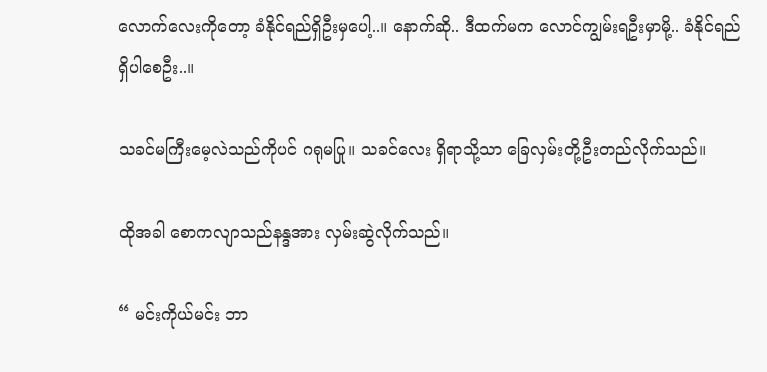လောက်လေးကိုတော့ ခံနိုင်ရည်ရှိဦးမှပေါ့..။ နောက်ဆို.. ဒီထက်မက လောင်ကျွမ်းရဦးမှာမို့.. ခံနိုင်ရည်ရှိပါစေဦး..။

သခင်မကြီးမေ့လဲသည်ကိုပင် ဂရုမပြု။ သခင်လေး ရှိရာသို့သာ ‌ခြေလှမ်းတို့ဦးတည်လိုက်သည်။

ထိုအခါ စောကလျာသည်နန္ဒအား လှမ်းဆွဲလိုက်သည်။

“ မင်းကိုယ်မင်း ဘာ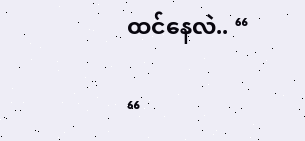ထင်နေလဲ.. “

“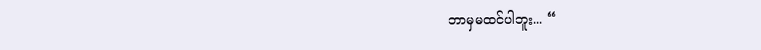ဘာ‌မှမထင်ပါဘူး... “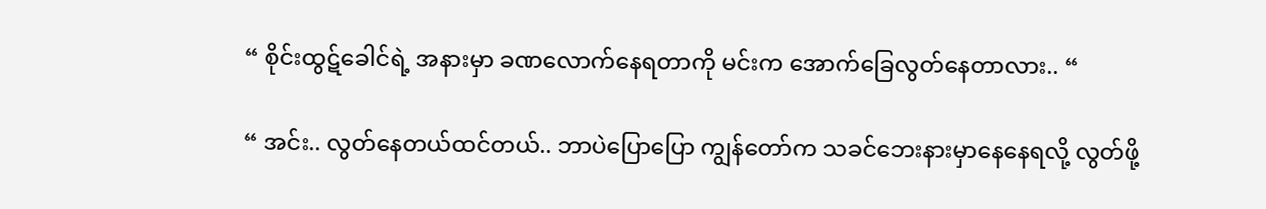“ စိုင်းထွဋ်ခေါင်ရဲ့ အနားမှာ ခဏလောက်နေရတာကို မင်းက အောက်‌ခြေလွတ်နေတာလား.. “

“ အင်း.. လွတ်နေတယ်ထင်တယ်.. ဘာပဲပြောပြော ကျွန်တော်က သခင်ဘေးနားမှာနေနေရလို့ လွတ်ဖို့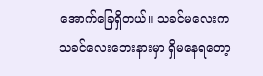အောက်‌ခြေရှိတယ်။ သခင်မလေးက သခင်လေးဘေးနားမှာ ရှိမနေရတော့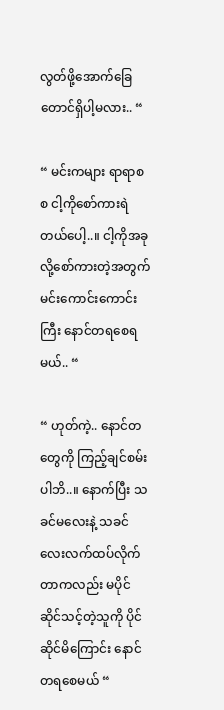လွတ်ဖို့အောက်ခြေတောင်ရှိပါ့မလား.. “

“ မင်းကများ ရာရာစစ ငါ့ကိုစော်ကားရဲတယ်ပေါ့..။ ငါ့ကိုအခုလို့စော်ကားတဲ့အတွက် မင်း‌ကောင်းကောင်းကြီး နောင်တရစေရမယ်.. “

“ ဟုတ်ကဲ့.. နောင်တတွေကို ကြည့်ချင်စမ်းပါဘိ..။ နောက်ပြီး သခင်မလေးနဲ့ သခင်လေးလက်ထပ်လိုက်တာကလည်း မပိုင်ဆိုင်သင့်တဲ့သူကို ပိုင်ဆိုင်မိကြောင်း နောင်တရစေမယ် “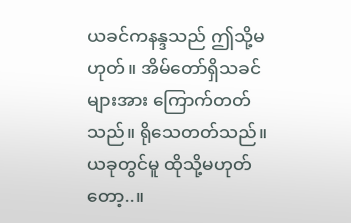ယခင်ကနန္ဒသည် ဤသို့မဟုတ်။ အိမ်တော်ရှိသခင်များအား ကြောက်တတ်သည်။ ရိုသေတတ်သည်။ ယခုတွင်မူ ထိုသို့မဟုတ်တော့..။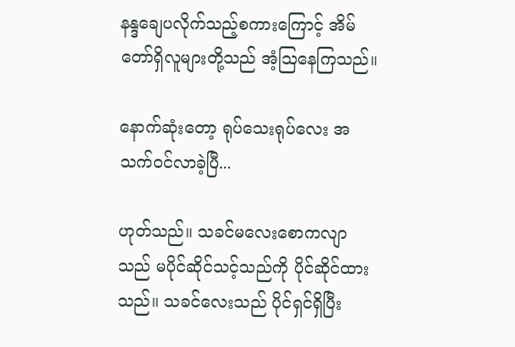နန္ဒချေပလိုက်သည့်စကားကြောင့် အိမ်တော်ရှိလူများတို့သည် အံ့ဩနေကြသည်။

နောက်ဆုံးတော့ ရုပ်သေးရုပ်လေး အသက်၀င်လာခဲ့ပြီ...

ဟုတ်သည်။ သခင်မလေးစောကလျာသည် မပိုင်ဆိုင်သင့်သည်ကို ပိုင်ဆိုင်ထားသည်။ သခင်လေးသည် ပိုင်ရှင်ရှိပြီး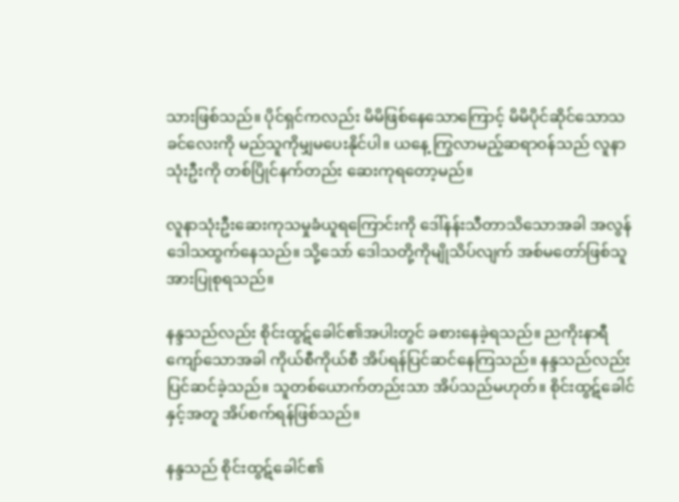သားဖြစ်သည်။ ပိုင်ရှင်ကလည်း မိမိဖြစ်နေသောကြောင့် မိမိပိုင်ဆိုင်သောသခင်လေးကို မည်သူကိုမျှမပေးနိုင်ပါ။ ယနေ့ ကြွလာမည့်ဆရာ၀န်သည် လူနာသုံးဦးကို တစ်ပြိုင်နက်တည်း ဆေးကုရတော့မည်။

လူနာသုံးဦး‌ဆေးကုသမှုခံယူရကြောင်းကို ဒေါ်နန်းသီတာသိသောအခါ အလွန်ဒေါသထွက်နေသည်။ သို့သော် ဒေါသတို့ကိုမျိုသိပ်လျက် အစ်မတော်ဖြစ်သူအားပြုစုရသည်။

နန္ဒသည်လည်း စိုင်းထွဋ်ခေါင်၏အပါးတွင် ခစားနေခဲ့ရသည်။ ညကိုးနာရီကျော်သောအခါ ကိုယ်စီကိုယ်စီ အိပ်ရန်ပြင်ဆင်နေကြသည်။ နန္ဒသည်လည်း ပြင်ဆင်ခဲ့သည်။ သူတစ်ယောက်တည်းသာ အိပ်သည်မဟုတ်။ စိုင်းထွဋ်ခေါင်နှင့်အတူ အိပ်စက်ရန်ဖြစ်သည်။

နန္ဒသည် စိုင်းထွဋ်ခေါင်၏‌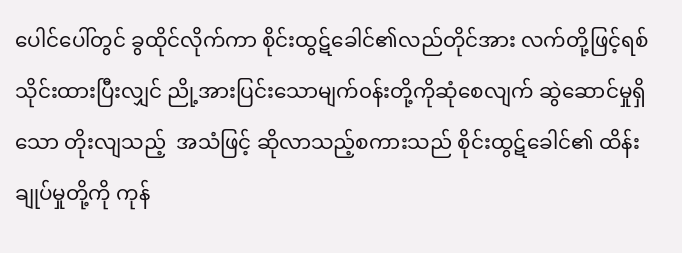ပေါင်ပေါ်တွင် ခွထိုင်လိုက်ကာ စိုင်းထွဋ်‌ခေါင်၏လည်တိုင်အား လက်တို့ဖြင့်ရစ်သိုင်းထားပြီးလျှင် ညို့အားပြင်းသောမျက်၀န်းတို့ကိုဆုံစေလျက် ဆွဲဆောင်မှုရှိသော တိုးလျသည့်  အသံဖြင့် ဆိုလာသည့်စကားသည် စိုင်းထွဋ်ခေါင်၏ ထိန်းချုပ်မှုတို့ကို ကုန်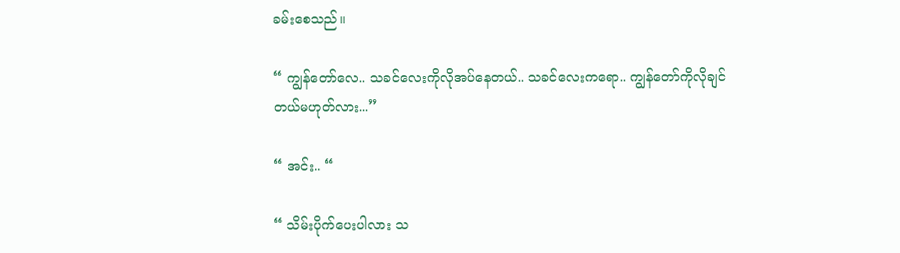ခမ်းစေသည်။

“ ကျွန်တော်လေ.. သခင်လေးကိုလိုအပ်နေတယ်.. သခင်လေးကရော.. ကျွန်တော်ကိုလိုချင်တယ်မဟုတ်လား...”

“ အင်း.. “

“ သိမ်းပိုက်ပေးပါလား သ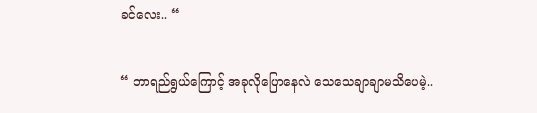ခင်လေး.. “

“ ဘာရည်ရွယ်ကြောင့် အခုလိုပြောနေလဲ သေသေချာချာမသိပေမဲ့..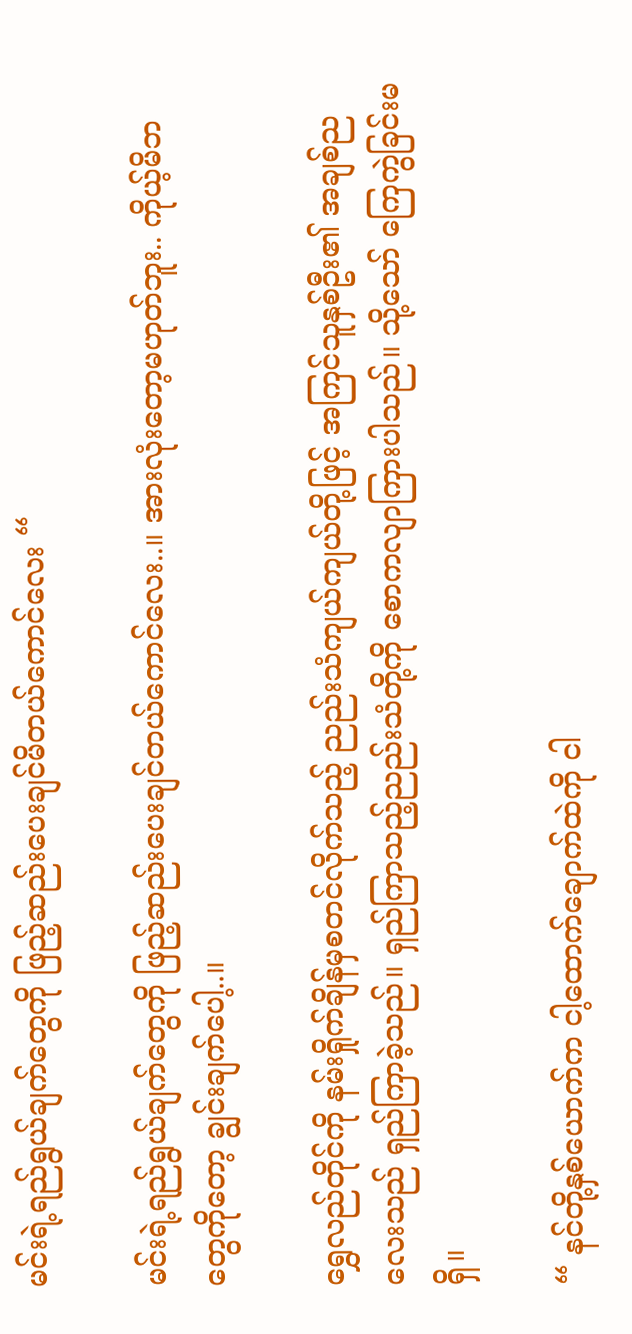မင်းရဲ့ရည်ရွယ်ချက်တွေကို ဖြည့်ဆည်းပေးချင်မိတယ်ကောင်လေး “

မင်းရဲ့ရည်ရွယ်ချက်တွေကို ဖြည့်ဆည်းပေးချင်တယ်ကောင်လေး..။ အားလုံးတော့မဟုတ်ဘူး.. ကိုယ့်မိဘတွေကိုတော့ ချွင်းချက်ပေါ့..။

ရွှေလည်တိုင်ကို နမ်းရှိုက်ချိန်မှစတင်လိုက်သည့် ညည်းသံကျယ်ကျယ်တို့ဖြင့် အကြင်သူနှစ်ဦး၏ အချစ်ညလေးသည် ရှည်ကြာခဲ့သည်။ ရှည်ကြာသည့်ညည်းသံတို့ကို စော‌ကလျာကြားပါသည်။ သို့သော် ကြေကွဲခြင်းမရှိ။

“ နင်တို့နှစ်ယောက်က ငါ့ထောက်ချောက်ထဲကို ငါ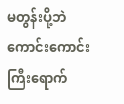မ‌တွန်းပို့ဘဲ ကောင်းကောင်းကြီးရောက်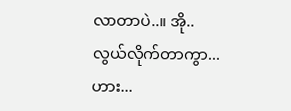လာတာပဲ..။ အို.. လွယ်လိုက်တာကွာ... ဟား...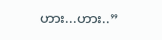ဟား...ဟား..”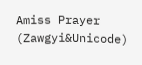Amiss Prayer (Zawgyi&Unicode)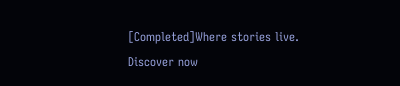[Completed]Where stories live. Discover now